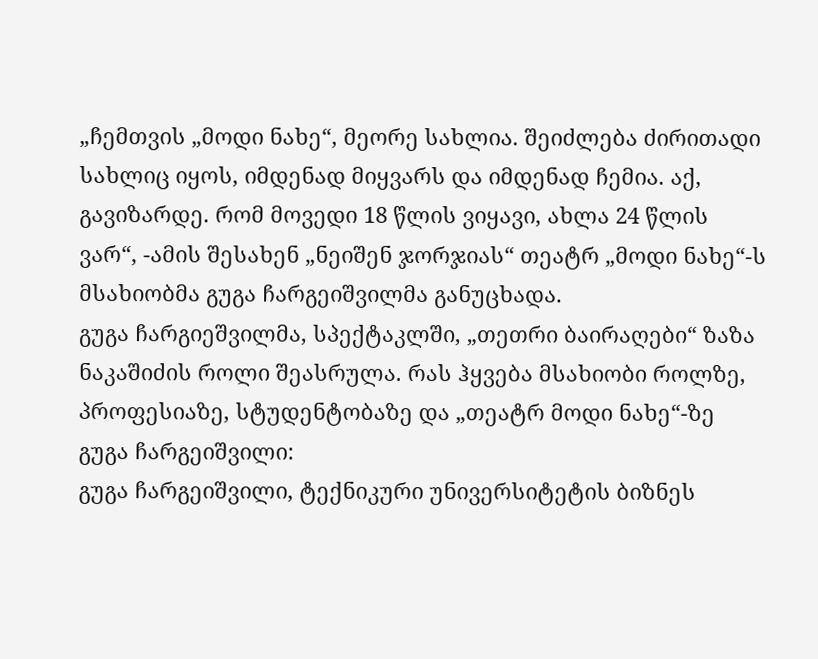„ჩემთვის „მოდი ნახე“, მეორე სახლია. შეიძლება ძირითადი სახლიც იყოს, იმდენად მიყვარს და იმდენად ჩემია. აქ, გავიზარდე. რომ მოვედი 18 წლის ვიყავი, ახლა 24 წლის ვარ“, -ამის შესახენ „ნეიშენ ჯორჯიას“ თეატრ „მოდი ნახე“-ს მსახიობმა გუგა ჩარგეიშვილმა განუცხადა.
გუგა ჩარგიეშვილმა, სპექტაკლში, „თეთრი ბაირაღები“ ზაზა ნაკაშიძის როლი შეასრულა. რას ჰყვება მსახიობი როლზე, პროფესიაზე, სტუდენტობაზე და „თეატრ მოდი ნახე“-ზე
გუგა ჩარგეიშვილი:
გუგა ჩარგეიშვილი, ტექნიკური უნივერსიტეტის ბიზნეს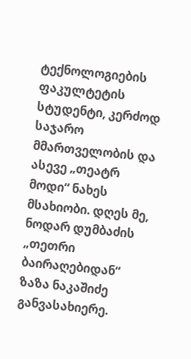ტექნოლოგიების ფაკულტეტის სტუდენტი, კერძოდ საჯარო მმართველობის და ასევე „თეატრ მოდი“ ნახეს მსახიობი. დღეს მე, ნოდარ დუმბაძის „თეთრი ბაირაღებიდან“ ზაზა ნაკაშიძე განვასახიერე.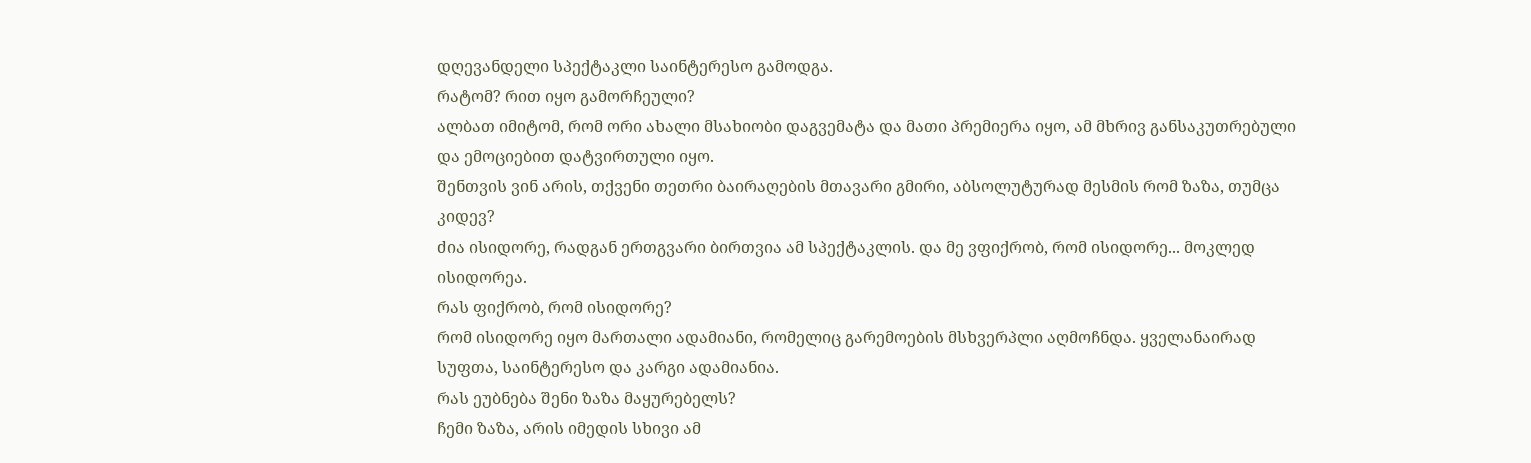დღევანდელი სპექტაკლი საინტერესო გამოდგა.
რატომ? რით იყო გამორჩეული?
ალბათ იმიტომ, რომ ორი ახალი მსახიობი დაგვემატა და მათი პრემიერა იყო, ამ მხრივ განსაკუთრებული და ემოციებით დატვირთული იყო.
შენთვის ვინ არის, თქვენი თეთრი ბაირაღების მთავარი გმირი, აბსოლუტურად მესმის რომ ზაზა, თუმცა კიდევ?
ძია ისიდორე, რადგან ერთგვარი ბირთვია ამ სპექტაკლის. და მე ვფიქრობ, რომ ისიდორე... მოკლედ ისიდორეა.
რას ფიქრობ, რომ ისიდორე?
რომ ისიდორე იყო მართალი ადამიანი, რომელიც გარემოების მსხვერპლი აღმოჩნდა. ყველანაირად სუფთა, საინტერესო და კარგი ადამიანია.
რას ეუბნება შენი ზაზა მაყურებელს?
ჩემი ზაზა, არის იმედის სხივი ამ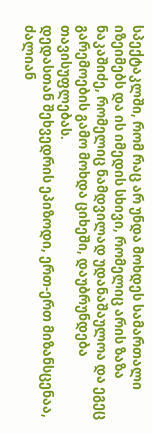სპექტაკლში, რომ რაც არ უნდა მოხდეს სამართალი იზეიმებს და ის იმედის სხივი, რომელიც არის ზაზა ნაკაშიძე, რომელიც ნამდვილად უდანაშაულოა და ეგეც გარემოების გამო მოხდა ციხეში, დაუბრუნდება თავისუფლებას.
დედასთან შეხვედრის ეპიზოდი, ერთ-ერთ მიზანსცენაა, ძალიან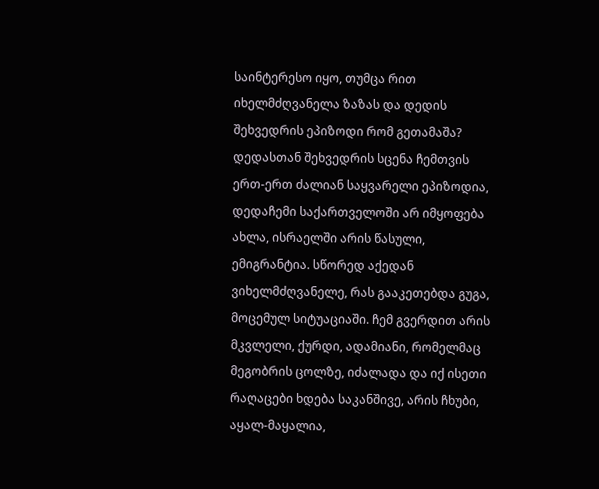საინტერესო იყო, თუმცა რით იხელმძღვანელა ზაზას და დედის შეხვედრის ეპიზოდი რომ გეთამაშა?
დედასთან შეხვედრის სცენა ჩემთვის ერთ-ერთ ძალიან საყვარელი ეპიზოდია, დედაჩემი საქართველოში არ იმყოფება ახლა, ისრაელში არის წასული, ემიგრანტია. სწორედ აქედან ვიხელმძღვანელე, რას გააკეთებდა გუგა, მოცემულ სიტუაციაში. ჩემ გვერდით არის მკვლელი, ქურდი, ადამიანი, რომელმაც მეგობრის ცოლზე, იძალადა და იქ ისეთი რაღაცები ხდება საკანშივე, არის ჩხუბი, აყალ-მაყალია,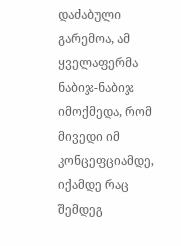დაძაბული გარემოა, ამ ყველაფერმა ნაბიჯ-ნაბიჯ იმოქმედა, რომ მივედი იმ კონცეფციამდე, იქამდე რაც შემდეგ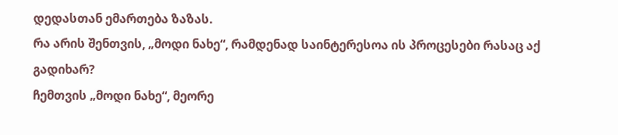დედასთან ემართება ზაზას.
რა არის შენთვის, „მოდი ნახე“, რამდენად საინტერესოა ის პროცესები რასაც აქ გადიხარ?
ჩემთვის „მოდი ნახე“, მეორე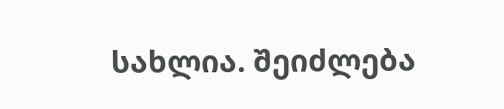სახლია. შეიძლება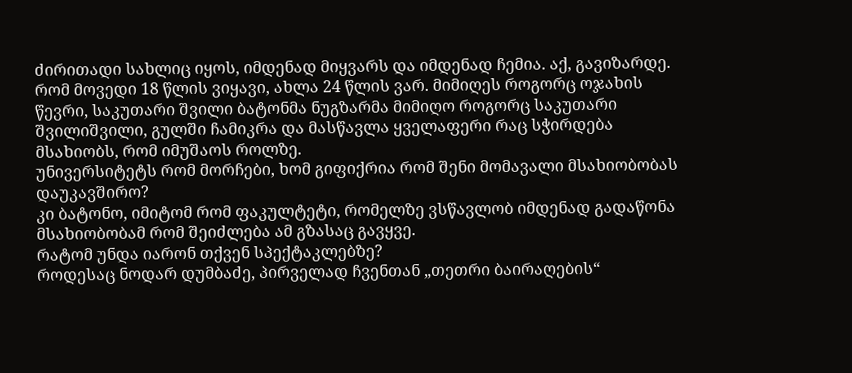ძირითადი სახლიც იყოს, იმდენად მიყვარს და იმდენად ჩემია. აქ, გავიზარდე. რომ მოვედი 18 წლის ვიყავი, ახლა 24 წლის ვარ. მიმიღეს როგორც ოჯახის წევრი, საკუთარი შვილი ბატონმა ნუგზარმა მიმიღო როგორც საკუთარი შვილიშვილი, გულში ჩამიკრა და მასწავლა ყველაფერი რაც სჭირდება მსახიობს, რომ იმუშაოს როლზე.
უნივერსიტეტს რომ მორჩები, ხომ გიფიქრია რომ შენი მომავალი მსახიობობას დაუკავშირო?
კი ბატონო, იმიტომ რომ ფაკულტეტი, რომელზე ვსწავლობ იმდენად გადაწონა მსახიობობამ რომ შეიძლება ამ გზასაც გავყვე.
რატომ უნდა იარონ თქვენ სპექტაკლებზე?
როდესაც ნოდარ დუმბაძე, პირველად ჩვენთან „თეთრი ბაირაღების“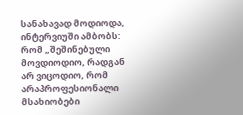სანახავად მოდიოდა, ინტერვიუში ამბობს: რომ „შეშინებული მოვდიოდიო, რადგან არ ვიცოდიო, რომ არაპროფესიონალი მსახიობები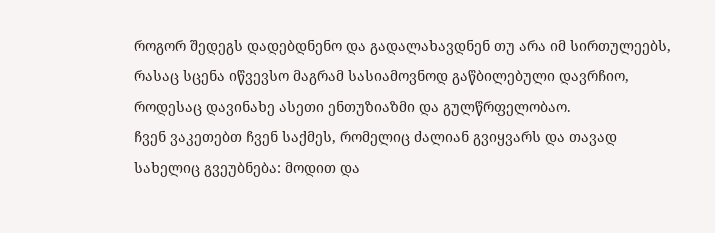როგორ შედეგს დადებდნენო და გადალახავდნენ თუ არა იმ სირთულეებს, რასაც სცენა იწვევსო მაგრამ სასიამოვნოდ გაწბილებული დავრჩიო, როდესაც დავინახე ასეთი ენთუზიაზმი და გულწრფელობაო.
ჩვენ ვაკეთებთ ჩვენ საქმეს, რომელიც ძალიან გვიყვარს და თავად სახელიც გვეუბნება: მოდით და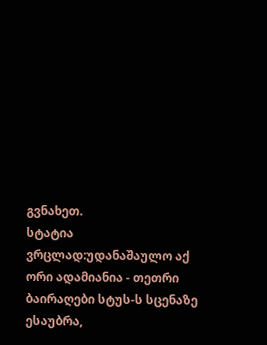გვნახეთ.
სტატია ვრცლად:უდანაშაულო აქ ორი ადამიანია - თეთრი ბაირაღები სტუს-ს სცენაზე
ესაუბრა,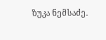ზუკა ნემსაძე.